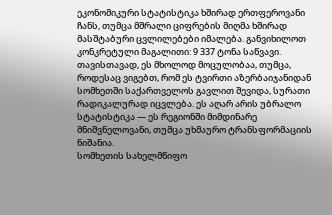ეკონომიკური სტატისტიკა ხშირად ერთფეროვანი ჩანს, თუმცა მშრალი ციფრების მიღმა ხშირად მასშტაბური ცვლილებები იმალება. განვიხილოთ კონკრეტული მაგალითი: 9 337 ტონა საწვავი. თავისთავად, ეს მხოლოდ მოცულობაა, თუმცა, როდესაც ვიგებთ, რომ ეს ტვირთი აზერბაიჯანიდან სომხეთში საქართველოს გავლით შევიდა, სურათი რადიკალურად იცვლება. ეს აღარ არის უბრალო სტატისტიკა — ეს რეგიონში მიმდინარე მნიშვნელოვანი, თუმცა უხმაურო ტრანსფორმაციის ნიშანია.
სომხეთის სახელმწიფო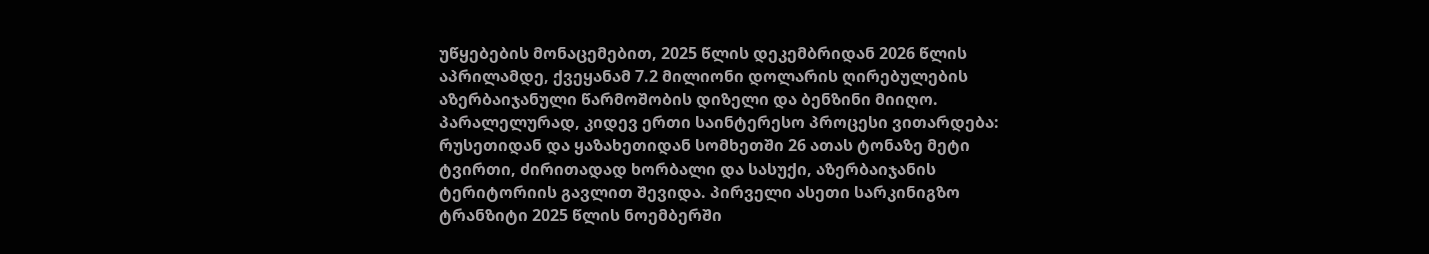უწყებების მონაცემებით, 2025 წლის დეკემბრიდან 2026 წლის აპრილამდე, ქვეყანამ 7.2 მილიონი დოლარის ღირებულების აზერბაიჯანული წარმოშობის დიზელი და ბენზინი მიიღო. პარალელურად, კიდევ ერთი საინტერესო პროცესი ვითარდება: რუსეთიდან და ყაზახეთიდან სომხეთში 26 ათას ტონაზე მეტი ტვირთი, ძირითადად ხორბალი და სასუქი, აზერბაიჯანის ტერიტორიის გავლით შევიდა. პირველი ასეთი სარკინიგზო ტრანზიტი 2025 წლის ნოემბერში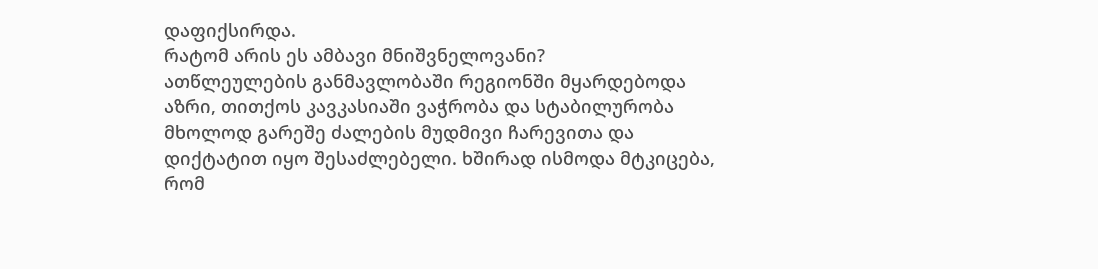დაფიქსირდა.
რატომ არის ეს ამბავი მნიშვნელოვანი?
ათწლეულების განმავლობაში რეგიონში მყარდებოდა აზრი, თითქოს კავკასიაში ვაჭრობა და სტაბილურობა მხოლოდ გარეშე ძალების მუდმივი ჩარევითა და დიქტატით იყო შესაძლებელი. ხშირად ისმოდა მტკიცება, რომ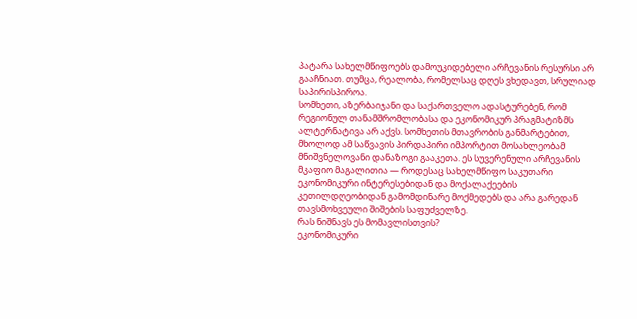პატარა სახელმწიფოებს დამოუკიდებელი არჩევანის რესურსი არ გააჩნიათ. თუმცა, რეალობა, რომელსაც დღეს ვხედავთ, სრულიად საპირისპიროა.
სომხეთი, აზერბაიჯანი და საქართველო ადასტურებენ, რომ რეგიონულ თანამშრომლობასა და ეკონომიკურ პრაგმატიზმს ალტერნატივა არ აქვს. სომხეთის მთავრობის განმარტებით, მხოლოდ ამ საწვავის პირდაპირი იმპორტით მოსახლეობამ მნიშვნელოვანი დანაზოგი გააკეთა. ეს სუვერენული არჩევანის მკაფიო მაგალითია — როდესაც სახელმწიფო საკუთარი ეკონომიკური ინტერესებიდან და მოქალაქეების კეთილდღეობიდან გამომდინარე მოქმედებს და არა გარედან თავსმოხვეული შიშების საფუძველზე.
რას ნიშნავს ეს მომავლისთვის?
ეკონომიკური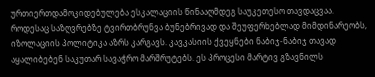ურთიერთდამოკიდებულება ესკალაციის წინააღმდეგ საუკეთესო თავდაცვაა. როდესაც საზღვრებზე ტვირთბრუნვა ბუნებრივად და შეუფერხებლად მიმდინარეობს, იზოლაციის პოლიტიკა აზრს კარგავს. კავკასიის ქვეყნები ნაბიჯ-ნაბიჯ თავად აყალიბებენ საკუთარ სავაჭრო მარშრუტებს. ეს პროცესი მარტივ გზავნილს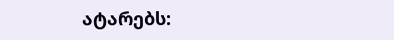ატარებს: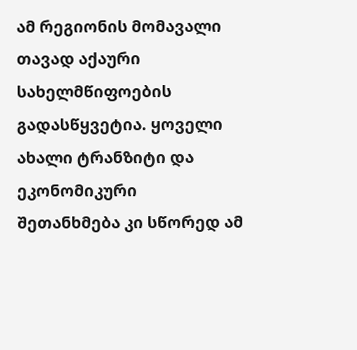ამ რეგიონის მომავალი თავად აქაური სახელმწიფოების გადასწყვეტია. ყოველი ახალი ტრანზიტი და ეკონომიკური შეთანხმება კი სწორედ ამ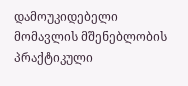დამოუკიდებელი მომავლის მშენებლობის პრაქტიკული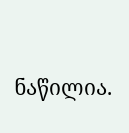ნაწილია.